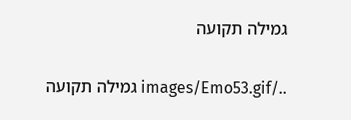גמילה תקועה

../images/Emo53.gif גמילה תקועה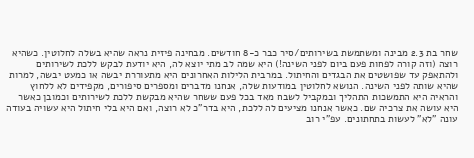שחר בת 2.3 מבינה ומשתמשת בשירותים/סיר כבר כ-8 חודשים. מבחינה פיזית נראה שהיא בשלה לחלוטין. כשהיא רוצה (וזה קורה לפחות פעם ביום לפני השינה!) היא שמה לב מתי יוצא לה, היא יודעת לבקש ללכת לשירותים ולהתאפק עד שפושטים את הבגדים והחיתול. במרבית הלילות האחרונים היא מתעוררת יבשה או כמעט יבשה, למרות שהיא שותה לפני השינה. הנושא לחלוטין במודעות שלה, אנחנו מדברים ומספרים סיפורים, מקפידים לא ללחוץ והראיה היא התמשכות התהליך ובמקביל לשבח מאד בכל פעם ששחר שהיא מבקשת ללכת לשירותים וכמובן כאשר היא עושה את צרכיה שם. כאשר אנחנו מציעים לה ללכת, היא בדר"כ לא רוצה, ואם היא בלי חיתול היא עשויה בעודה עונה "לא" לעשות בתחתונים. עפ"י רוב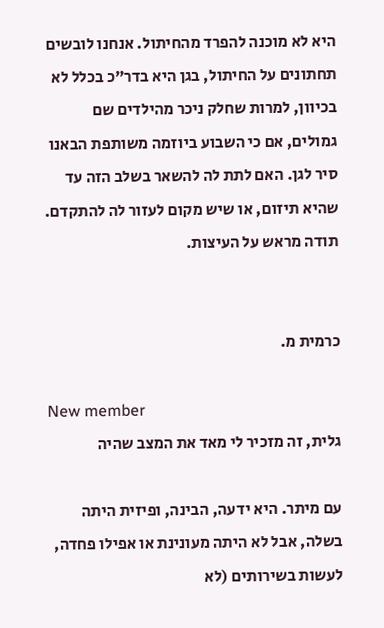היא לא מוכנה להפרד מהחיתול. אנחנו לובשים תחתונים על החיתול, בגן היא בדר"כ בכלל לא בכיוון, למרות שחלק ניכר מהילדים שם גמולים, אם כי השבוע ביוזמה משותפת הבאנו סיר לגן. האם לתת לה להשאר בשלב הזה עד שהיא תיזום, או שיש מקום לעזור לה להתקדם. תודה מראש על העיצות.


כרמית מ.

New member
גלית, זה מזכיר לי מאד את המצב שהיה

עם מיתר. היא ידעה, הבינה, ופיזית היתה בשלה, אבל לא היתה מעונינת או אפילו פחדה, לעשות בשירותים (לא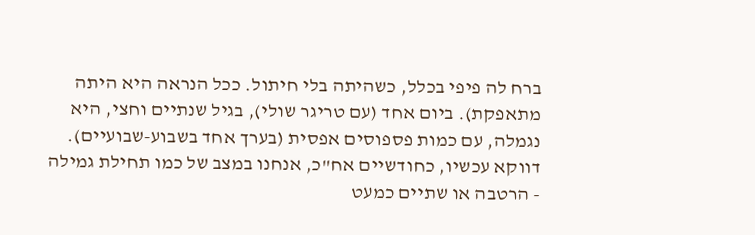ברח לה פיפי בכלל, כשהיתה בלי חיתול. ככל הנראה היא היתה מתאפקת). ביום אחד (עם טריגר שולי), בגיל שנתיים וחצי, היא נגמלה, עם כמות פספוסים אפסית (בערך אחד בשבוע-שבועיים). דווקא עכשיו, כחודשיים אח"כ, אנחנו במצב של כמו תחילת גמילה - הרטבה או שתיים כמעט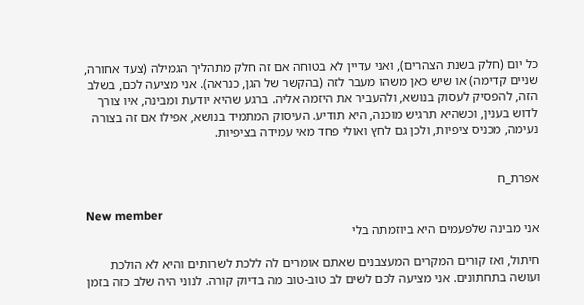כל יום (חלק בשנת הצהרים), ואני עדיין לא בטוחה אם זה חלק מתהליך הגמילה (צעד אחורה, שניים קדימה) או שיש כאן משהו מעבר לזה (בהקשר של הגן, כנראה). אני מציעה לכם, בשלב הזה, להפסיק לעסוק בנושא, ולהעביר את היזמה אליה. ברגע שהיא יודעת ומבינה, איו צורך לדוש בענין, וכשהיא תרגיש מוכנה, היא תודיע. העיסוק המתמיד בנושא, אפילו אם זה בצורה נעימה, מכניס ציפיות, ולכן גם לחץ ואולי פחד מאי עמידה בציפיות.


אפרת_ח

New member
אני מבינה שלפעמים היא ביוזמתה בלי

חיתול, ואז קורים המקרים המעצבנים שאתם אומרים לה ללכת לשרותים והיא לא הולכת ועושה בתחתונים. אני מציעה לכם לשים לב טוב-טוב מה בדיוק קורה. לנוני היה שלב כזה בזמן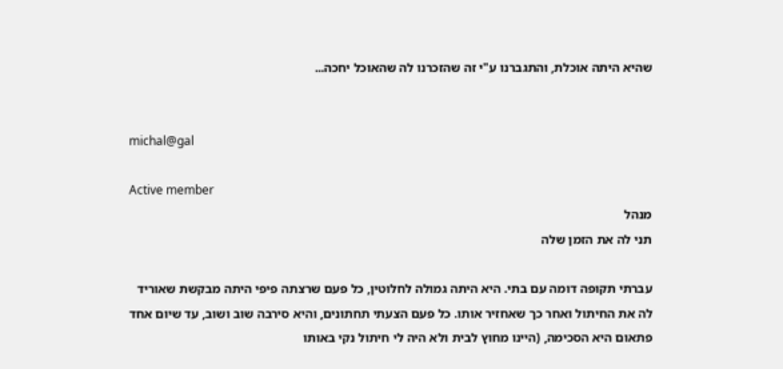שהיא היתה אוכלת, והתגברנו ע"י זה שהזכרנו לה שהאוכל יחכה...


michal@gal

Active member
מנהל
תני לה את הזמן שלה

עברתי תקופה דומה עם בתי. היא היתה גמולה לחלוטין, כל פעם שרצתה פיפי היתה מבקשת שאוריד לה את החיתול ואחר כך שאחזיר אותו. כל פעם הצעתי תחתונים, והיא סירבה שוב ושוב, עד שיום אחד פתאום היא הסכימה, (היינו מחוץ לבית ולא היה לי חיתול נקי באותו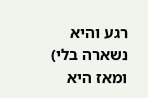רגע והיא נשארה בלי) ומאז היא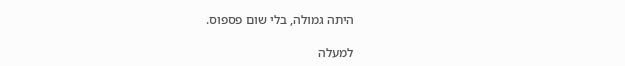היתה גמולה, בלי שום פספוס.

למעלה